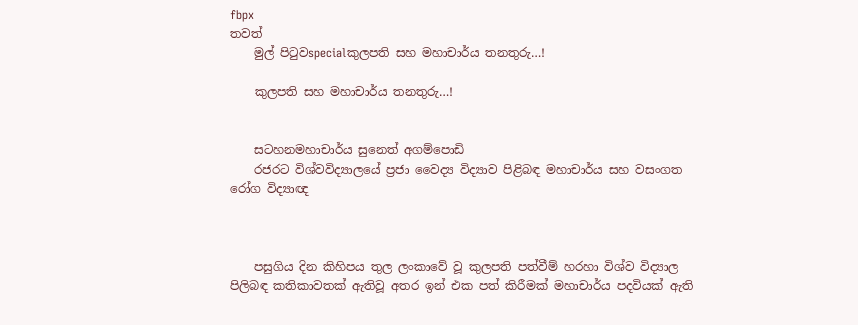fbpx
තවත්
    මුල් පිටුවspecialකුලපති සහ මහාචාර්ය තනතුරු…!

    කුලපති සහ මහාචාර්ය තනතුරු…!


    සටහනමහාචාර්ය සුනෙත් අගම්පොඩි
    රජරට විශ්වවිද්‍යාලයේ ප්‍රජා වෛද්‍ය විද්‍යාව පිළිබඳ මහාචාර්ය සහ වසංගත රෝග විද්‍යාඥ



    පසුගිය දින කිහිපය තුල ලංකාවේ වූ කුලපති පත්වීම් හරහා විශ්ව විද්‍යාල පිලිබඳ කතිකාවතක් ඇතිවූ අතර ඉන් එක පත් කිරීමක් මහාචාර්ය පදවියක් ඇති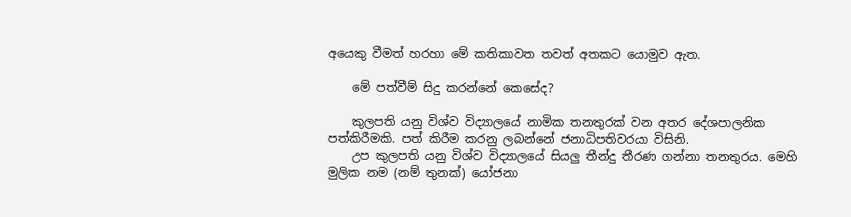අයෙකු වීමත් හරහා මේ කතිකාවත තවත් අතකට යොමුව ඇත.

    මේ පත්වීම් සිදු කරන්නේ කෙසේද?

    කුලපති යනු විශ්ව විද්‍යාලයේ නාමික තනතුරක් වන අතර දේශපාලනික පත්කිරීමකි. පත් කිරීම කරනු ලබන්නේ ජනාධිපතිවරයා විසිනි.
    උප කුලපති යනු විශ්ව විද්‍යාලයේ සියලු තීන්දු තීරණ ගන්නා තනතුරය. මෙහි මුලික නම (නම් තුනක්) යෝජනා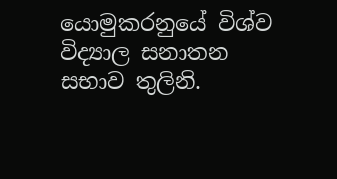යොමුකරනුයේ විශ්ව විද්‍යාල සනාතන සභාව තුලිනි.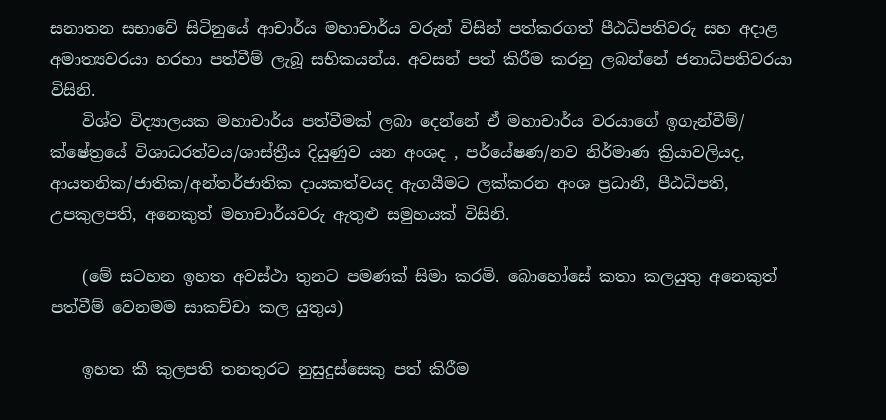සනාතන සභාවේ සිටිනුයේ ආචාර්ය මහාචාර්ය වරුන් විසින් පත්කරගත් පීඨධිපතිවරු සහ අදාළ අමාත්‍යවරයා හරහා පත්වීම් ලැබූ සභිකයන්ය. අවසන් පත් කිරීම කරනු ලබන්නේ ජනාධිපතිවරයා විසිනි.
    විශ්ව විද්‍යාලයක මහාචාර්ය පත්වීමක් ලබා දෙන්නේ ඒ මහාචාර්ය වරයාගේ ඉගැන්වීම්/ ක්ෂේත්‍රයේ විශාධරත්වය/ශාස්ත්‍රීය දියුණුව යන අංශද , පර්යේෂණ/නව නිර්මාණ ක්‍රියාවලියද, ආයතනික/ජාතික/අන්තර්ජාතික දායකත්වයද ඇගයීමට ලක්කරන අංශ ප්‍රධානී, පීඨධිපති, උපකුලපති, අනෙකුත් මහාචාර්යවරු ඇතුළු සමුහයක් විසිනි.

    (මේ සටහන ඉහත අවස්ථා තුනට පමණක් සිමා කරමි. බොහෝසේ කතා කලයුතු අනෙකුත් පත්වීම් වෙනමම සාකච්චා කල යුතුය)

    ඉහත කී කුලපති තනතුරට නුසුදුස්සෙකු පත් කිරීම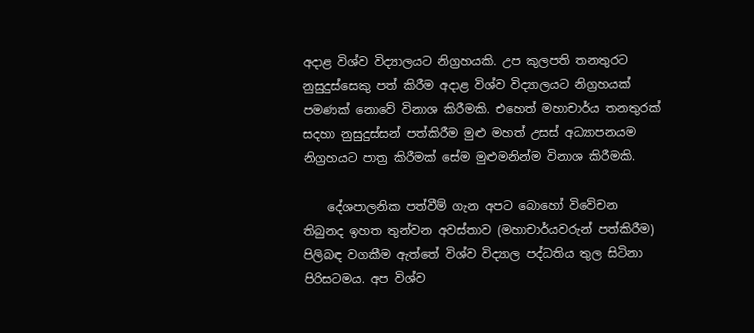අදාළ විශ්ව විද්‍යාලයට නිග්‍රහයකි. උප කුලපති තනතුරට නුසුදුස්සෙකු පත් කිරීම අදාළ විශ්ව විද්‍යාලයට නිග්‍රහයක් පමණක් නොවේ විනාශ කිරීමකි. එහෙත් මහාචාර්ය තනතුරක් සදහා නුසුදුස්සන් පත්කිරීම මුළු මහත් උසස් අධ්‍යාපනයම නිග්‍රහයට පාත්‍ර කිරීමක් සේම මුළුමනින්ම විනාශ කිරීමකි.

    දේශපාලනික පත්වීම් ගැන අපට බොහෝ විවේචන තිබුනද ඉහත තුන්වන අවස්තාව (මහාචාර්යවරුන් පත්කිරීම) පිලිබඳ වගකීම ඇත්තේ විශ්ව විද්‍යාල පද්ධතිය තුල සිටිනා පිරිසටමය. අප විශ්ව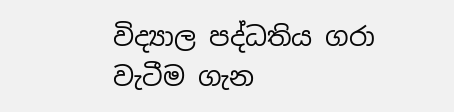විද්‍යාල පද්ධතිය ගරා වැටීම ගැන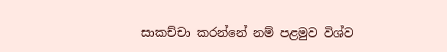සාකච්චා කරන්නේ නම් පළමුව විශ්ව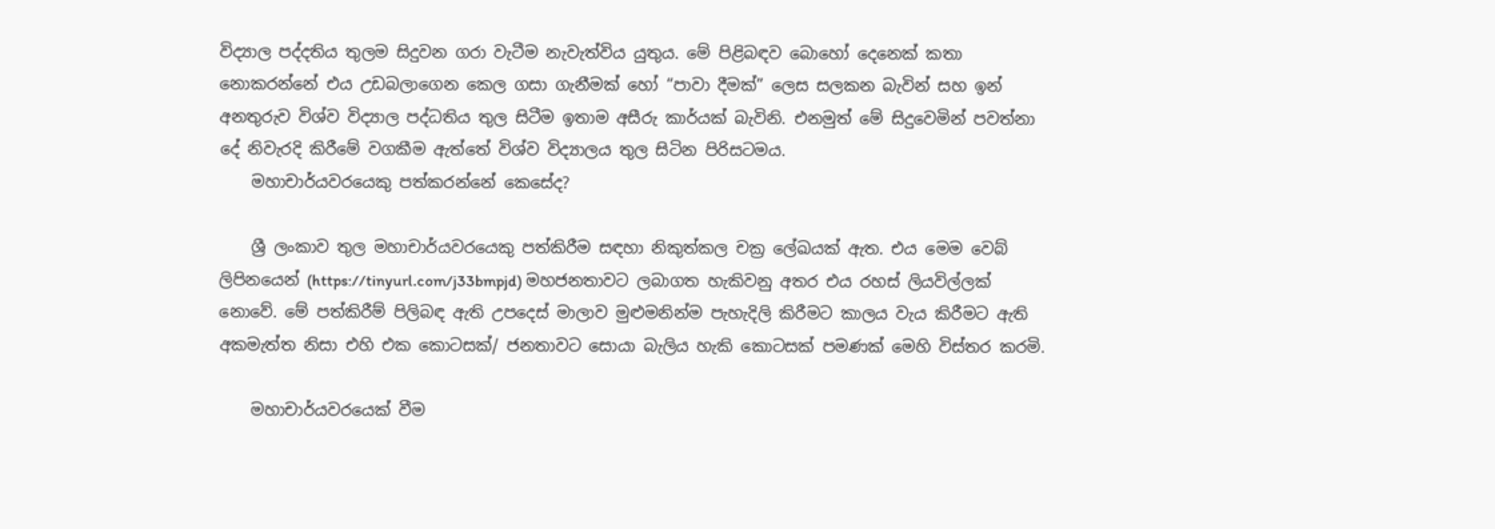විද්‍යාල පද්දතිය තුලම සිදුවන ගරා වැටීම නැවැත්විය යුතුය. මේ පිළිබඳව බොහෝ දෙනෙක් කතා නොකරන්නේ එය උඩබලාගෙන කෙල ගසා ගැනීමක් හෝ “පාවා දීමක්” ලෙස සලකන බැවින් සහ ඉන් අනතුරුව විශ්ව විද්‍යාල පද්ධතිය තුල සිටීම ඉතාම අසීරු කාර්යක් බැවිනි. එනමුත් මේ සිදුවෙමින් පවත්නා දේ නිවැරදි කිරීමේ වගකීම ඇත්තේ විශ්ව විද්‍යාලය තුල සිටින පිරිසටමය.
    මහාචාර්යවරයෙකු පත්කරන්නේ කෙසේද?

    ශ්‍රී ලංකාව තුල මහාචාර්යවරයෙකු පත්කිරීම සඳහා නිකුත්කල චක්‍ර ලේඛයක් ඇත. එය මෙම වෙබ් ලිපිනයෙන් (https://tinyurl.com/j33bmpjd) මහජනතාවට ලබාගත හැකිවනු අතර එය රහස් ලියවිල්ලක් නොවේ. මේ පත්කිරීම් පිලිබඳ ඇති උපදෙස් මාලාව මුළුමනින්ම පැහැදිලි කිරීමට කාලය වැය කිරීමට ඇති අකමැත්ත නිසා එහි එක කොටසක්/ ජනතාවට සොයා බැලිය හැකි කොටසක් පමණක් මෙහි විස්තර කරමි.

    මහාචාර්යවරයෙක් වීම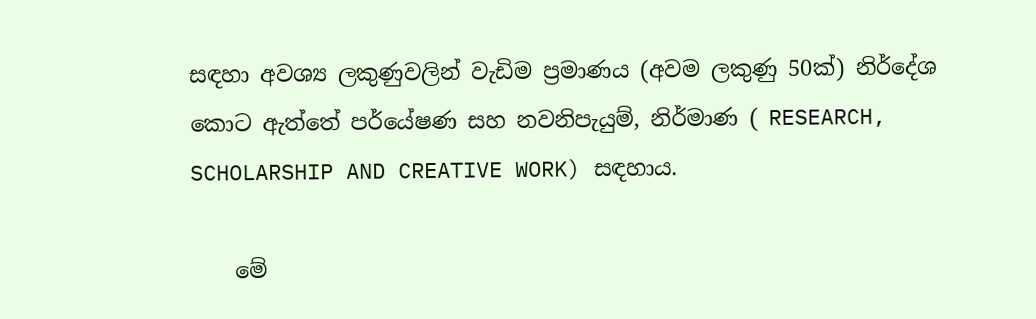සඳහා අවශ්‍ය ලකුණුවලින් වැඩිම ප්‍රමාණය (අවම ලකුණු 50ක්) නිර්දේශ කොට ඇත්තේ පර්යේෂණ සහ නවනිපැයුම්, නිර්මාණ ( RESEARCH, SCHOLARSHIP AND CREATIVE WORK) සඳහාය.

    මේ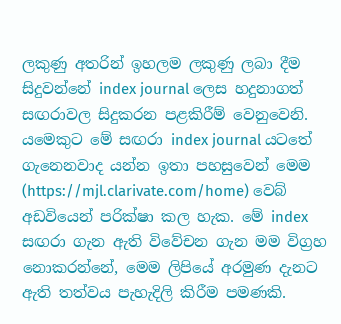ලකුණු අතරින් ඉහලම ලකුණු ලබා දීම සිදුවන්නේ index journal ලෙස හදුනාගත් සඟරාවල සිදුකරන පළකිරීම් වෙනුවෙනි. යමෙකුට මේ සඟරා index journal යටතේ ගැනෙනවාද යන්න ඉතා පහසුවෙන් මෙම (https://mjl.clarivate.com/home) වෙබ් අඩවියෙන් පරික්ෂා කල හැක. මේ index සඟරා ගැන ඇති විවේචන ගැන මම විග්‍රහ නොකරන්නේ, මෙම ලිපියේ අරමුණ දැනට ඇති තත්වය පැහැදිලි කිරීම පමණකි.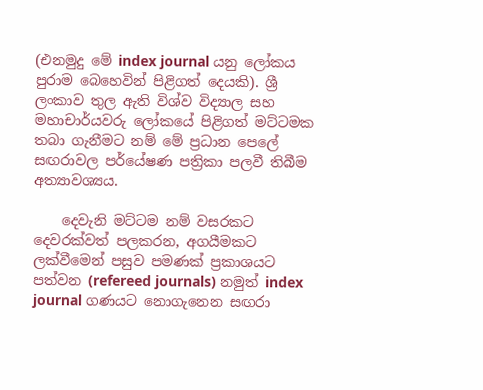(එනමුදු මේ index journal යනු ලෝකය පුරාම බෙහෙවින් පිළිගත් දෙයකි). ශ්‍රී ලංකාව තුල ඇති විශ්ව විද්‍යාල සහ මහාචාර්යවරු ලෝකයේ පිළිගත් මට්ටමක තබා ගැනීමට නම් මේ ප්‍රධාන පෙලේ සඟරාවල පර්යේෂණ පත්‍රිකා පලවී තිබීම අත්‍යාවශ්‍යය.

    දෙවැනි මට්ටම නම් වසරකට දෙවරක්වත් පලකරන, අගයීමකට ලක්වීමෙන් පසුව පමණක් ප්‍රකාශයට පත්වන (refereed journals) නමුත් index journal ගණයට නොගැනෙන සඟරා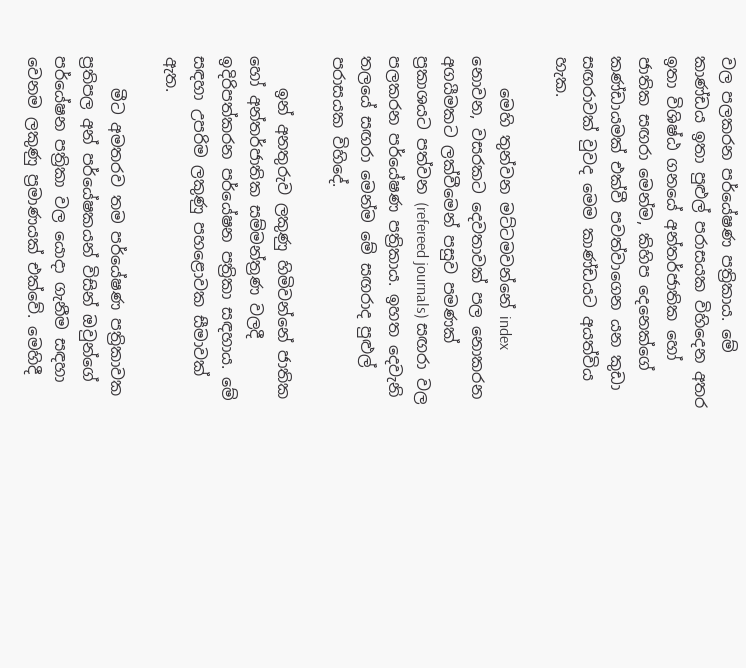වල පලකරන පර්යේෂණ පත්‍රිකාය. මේ කාණ්ඩය ඉතා පුළුල් පරාසයක විහිදෙන අතර ඉතා විශිෂ්ඨ ගනයේ අන්තර්ජාතික හෝ ජාතික සඟරා මෙන්ම, කිහිප දෙනෙක්ගේ කණ්ඩායමක් එක්වී පවත්වාගෙන යන කුඩා සඟරාවක් වුවද මෙම කාණ්ඩයට අයත්විය හැක.

    මෙහි තුන්වන මට්ටමවන්නේ index නොවන, වසරකට දෙවතාවක් පල නොකරන අගයීමකට ලක්වීමෙන් පසුව පමණක් ප්‍රකාශයට පත්වන (refereed journals) සඟරා වල පලකරන පර්යේෂණ පත්‍රිකාය. ඉහත දෙවැනි තලයේ සඟරා මෙන්ම මේ සඟරාද පුළුල් පරාසයක විහිදේ.

    ඉන් අනතුරුව ලකුණු හිමිවන්නේ ජාතික හෝ අන්තර්ජාතික සම්මන්ත්‍රණ වලදී ඉදිරිපත්කරන පර්යේෂන පත්‍රිකා සඳහාය. මේ සඳහා උපරිම ලකුණු පහළොවක සීමාවක් ඇත.

    මීට අමතරව තම පර්යේෂණ පත්‍රිකාවක ප්‍රතිපල අන් පර්යේෂකයන් විසින් ඔවුන්ගේ පර්යේෂන පත්‍රිකා වල යොදා ගැනීම සඳහා වෙනම ලකුණු ප්‍රමාණයක් එක්වේ. මෙහිදී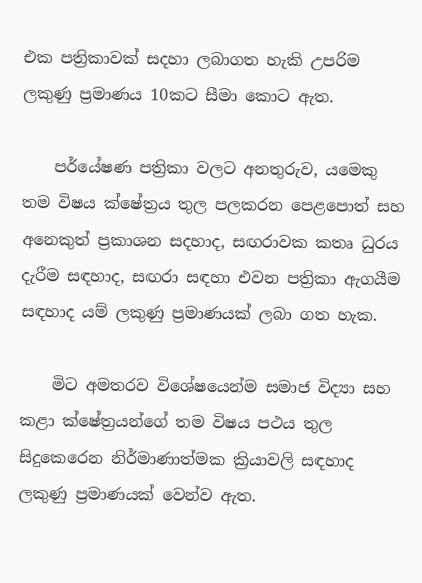එක පත්‍රිකාවක් සදහා ලබාගත හැකි උපරිම ලකුණු ප්‍රමාණය 10කට සීමා කොට ඇත.

    පර්යේෂණ පත්‍රිකා වලට අනතුරුව, යමෙකු තම විෂය ක්ෂේත්‍රය තුල පලකරන පෙළපොත් සහ අනෙකුත් ප්‍රකාශන සදහාද, සඟරාවක කතෘ ධුරය දැරීම සඳහාද, සඟරා සඳහා එවන පත්‍රිකා ඇගයීම සඳහාද යම් ලකුණු ප්‍රමාණයක් ලබා ගත හැක.

    මිට අමතරව විශේෂයෙන්ම සමාජ විද්‍යා සහ කළා ක්ෂේත්‍රයන්ගේ තම විෂය පථය තුල සිදුකෙරෙන නිර්මාණාත්මක ක්‍රියාවලි සඳහාද ලකුණු ප්‍රමාණයක් වෙන්ව ඇත.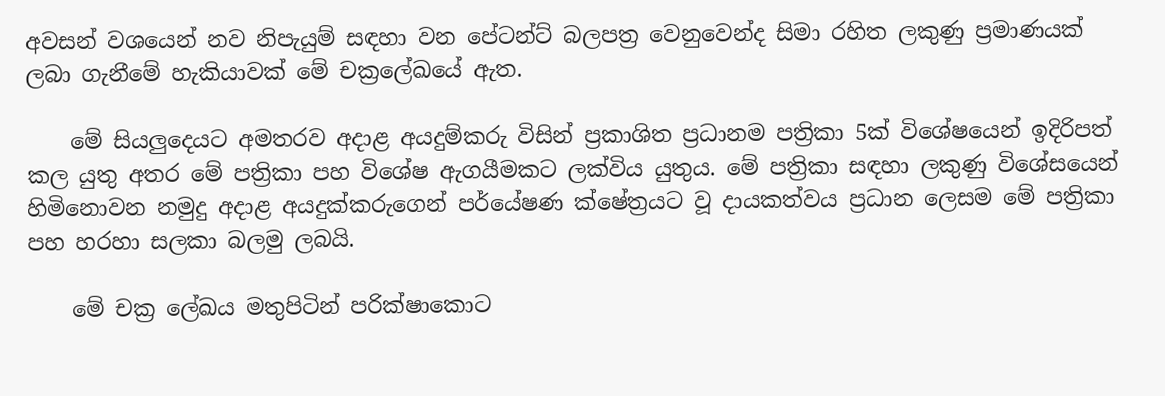අවසන් වශයෙන් නව නිපැයුම් සඳහා වන පේටන්ට් බලපත්‍ර වෙනුවෙන්ද සිමා රහිත ලකුණු ප්‍රමාණයක් ලබා ගැනීමේ හැකියාවක් මේ චක්‍රලේඛයේ ඇත.

    මේ සියලුදෙයට අමතරව අදාළ අයදුම්කරු විසින් ප්‍රකාශිත ප්‍රධානම පත්‍රිකා 5ක් විශේෂයෙන් ඉදිරිපත් කල යුතු අතර මේ පත්‍රිකා පහ විශේෂ ඇගයීමකට ලක්විය යුතුය. මේ පත්‍රිකා සඳහා ලකුණු විශේසයෙන් හිමිනොවන නමුදු අදාළ අයදුක්කරුගෙන් පර්යේෂණ ක්ෂේත්‍රයට වූ දායකත්වය ප්‍රධාන ලෙසම මේ පත්‍රිකා පහ හරහා සලකා බලමු ලබයි.

    මේ චක්‍ර ලේඛය මතුපිටින් පරික්ෂාකොට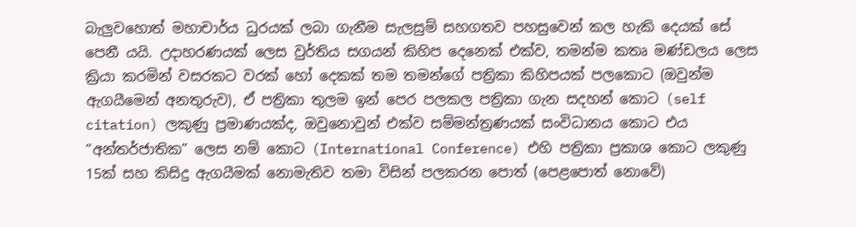බැලුවහොත් මහාචාර්ය ධුරයක් ලබා ගැනීම සැලසුම් සහගතව පහසුවෙන් කල හැකි දෙයක් සේ පෙනී යයි. උදාහරණයක් ලෙස වුර්තිය සගයන් කිහිප දෙනෙක් එක්ව, තමන්ම කතෘ මණ්ඩලය ලෙස ක්‍රියා කරමින් වසරකට වරක් හෝ දෙකක් තම තමන්ගේ පත්‍රිකා කිහිපයක් පලකොට (ඔවුන්ම ඇගයීමෙන් අනතුරුව), ඒ පත්‍රිකා තුලම ඉන් පෙර පලකල පත්‍රිකා ගැන සදහන් කොට (self citation) ලකුණු ප්‍රමාණයක්ද, ඔවුනොවුන් එක්ව සම්මන්ත්‍රණයක් සංවිධානය කොට එය “අන්තර්ජාතික” ලෙස නම් කොට (International Conference) එහි පත්‍රිකා ප්‍රකාශ කොට ලකුණු 15ක් සහ කිසිදු ඇගයීමක් නොමැතිව තමා විසින් පලකරන පොත් (පෙළපොත් නොවේ)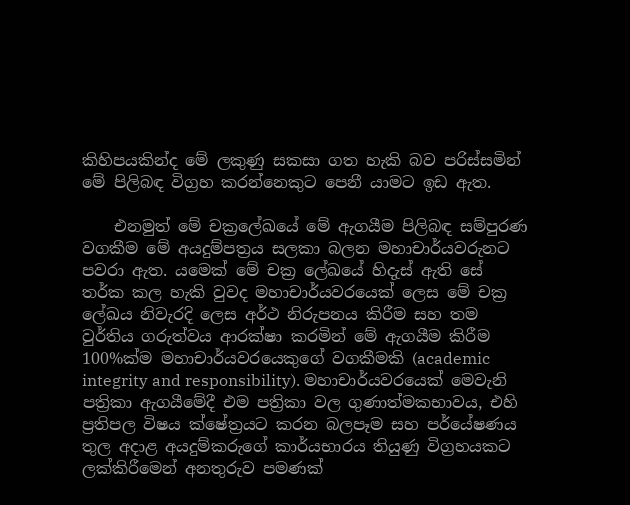කිහිපයකින්ද මේ ලකුණු සකසා ගත හැකි බව පරිස්සමින් මේ පිලිබඳ විග්‍රහ කරන්නෙකුට පෙනී යාමට ඉඩ ඇත.

    එනමුත් මේ චක්‍රලේඛයේ මේ ඇගයීම පිලිබඳ සම්පුරණ වගකීම මේ අයදුම්පත්‍රය සලකා බලන මහාචාර්යවරුනට පවරා ඇත. යමෙක් මේ චක්‍ර ලේඛයේ හිදැස් ඇති සේ තර්ක කල හැකි වුවද මහාචාර්යවරයෙක් ලෙස මේ චක්‍ර ලේඛය නිවැරදි ලෙස අර්ථ නිරුපනය කිරීම සහ තම වුර්තිය ගරුත්වය ආරක්ෂා කරමින් මේ ඇගයීම කිරීම 100%ක්ම මහාචාර්යවරයෙකුගේ වගකීමකි (academic integrity and responsibility). මහාචාර්යවරයෙක් මෙවැනි පත්‍රිකා ඇගයීමේදී එම පත්‍රිකා වල ගුණාත්මකභාවය, එහි ප්‍රතිපල විෂය ක්ෂේත්‍රයට කරන බලපෑම සහ පර්යේෂණය තුල අදාළ අයදුම්කරුගේ කාර්යභාරය තියුණු විග්‍රහයකට ලක්කිරීමෙන් අනතුරුව පමණක්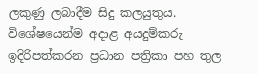ලකුණු ලබාදීම සිදු කලයුතුය. විශේෂයෙන්ම අදාළ අයදුම්කරු ඉදිරිපත්කරන ප්‍රධාන පත්‍රිකා පහ තුල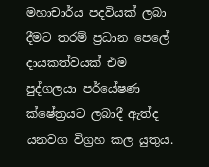මහාචාර්ය පදවියක් ලබා දීමට තරම් ප්‍රධාන පෙලේ දායකත්වයක් එම පුද්ගලයා පර්යේෂණ ක්ෂේත්‍රයට ලබාදී ඇත්ද යනවග විග්‍රහ කල යුතුය.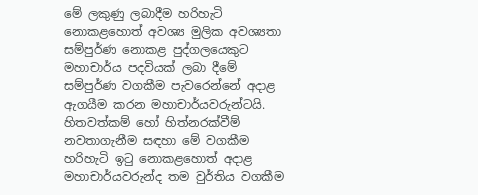මේ ලකුණු ලබාදීම හරිහැටි නොකළහොත් අවශ්‍ය මුලික අවශ්‍යතා සම්පුර්ණ නොකළ පුද්ගලයෙකුට මහාචාර්ය පදවියක් ලබා දීමේ සම්පුර්ණ වගකීම පැවරෙන්නේ අදාළ ඇගයීම කරන මහාචාර්යවරුන්ටයි. හිතවත්කම් හෝ හිත්නරක්වීම් නවතාගැනීම සඳහා මේ වගකීම හරිහැටි ඉටු නොකළහොත් අදාළ මහාචාර්යවරුන්ද තම වුර්තිය වගකීම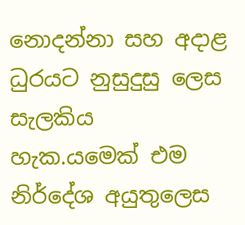නොදන්නා සහ අදාළ ධුරයට නුසුදුසු ලෙස සැලකිය හැක.යමෙක් එම නිර්දේශ අයුතුලෙස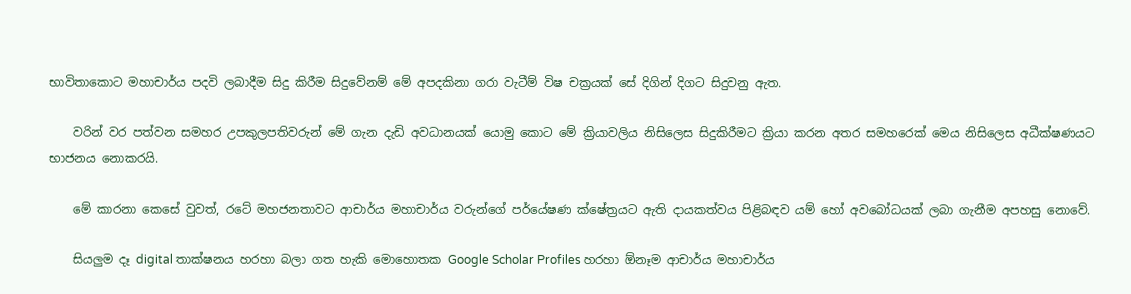භාවිතාකොට මහාචාර්ය පදවි ලබාදීම සිදු කිරීම සිදුවේනම් මේ අපදකිනා ගරා වැටීම් විෂ චක්‍රයක් සේ දිගින් දිගට සිදුවනු ඇත.

    වරින් වර පත්වන සමහර උපකුලපතිවරුන් මේ ගැන දැඩි අවධානයක් යොමු කොට මේ ක්‍රියාවලිය නිසිලෙස සිදුකිරීමට ක්‍රියා කරන අතර සමහරෙක් මෙය නිසිලෙස අධීක්ෂණයට භාජනය නොකරයි.

    මේ කාරනා කෙසේ වුවත්, රටේ මහජනතාවට ආචාර්ය මහාචාර්ය වරුන්ගේ පර්යේෂණ ක්ෂේත්‍රයට ඇති දායකත්වය පිළිබඳව යම් හෝ අවබෝධයක් ලබා ගැනීම අපහසු නොවේ.

    සියලුම දෑ digital තාක්ෂනය හරහා බලා ගත හැකි මොහොතක Google Scholar Profiles හරහා ඕනෑම ආචාර්ය මහාචාර්ය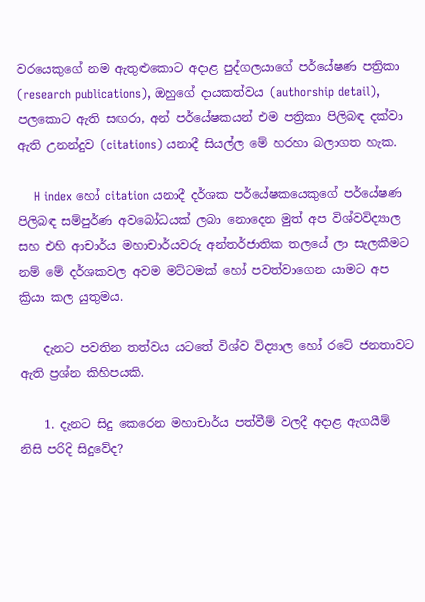වරයෙකුගේ නම ඇතුළුකොට අදාළ පුද්ගලයාගේ පර්යේෂණ පත්‍රිකා (research publications), ඔහුගේ දායකත්වය (authorship detail), පලකොට ඇති සඟරා, අන් පර්යේෂකයන් එම පත්‍රිකා පිලිබඳ දක්වා ඇති උනන්දුව (citations) යනාදී සියල්ල මේ හරහා බලාගත හැක.

    H index හෝ citation යනාදී දර්ශක පර්යේෂකයෙකුගේ පර්යේෂණ පිලිබඳ සම්පුර්ණ අවබෝධයක් ලබා නොදෙන මුත් අප විශ්වවිද්‍යාල සහ එහි ආචාර්ය මහාචාර්යවරු අන්තර්ජාතික තලයේ ලා සැලකීමට නම් මේ දර්ශකවල අවම මට්ටමක් හෝ පවත්වාගෙන යාමට අප ක්‍රියා කල යුතුමය.

    දැනට පවතින තත්වය යටතේ විශ්ව විද්‍යාල හෝ රටේ ජනතාවට ඇති ප්‍රශ්න කිහිපයකි.

    1. දැනට සිදු කෙරෙන මහාචාර්ය පත්වීම් වලදී අදාළ ඇගයීම් නිසි පරිදි සිදුවේද?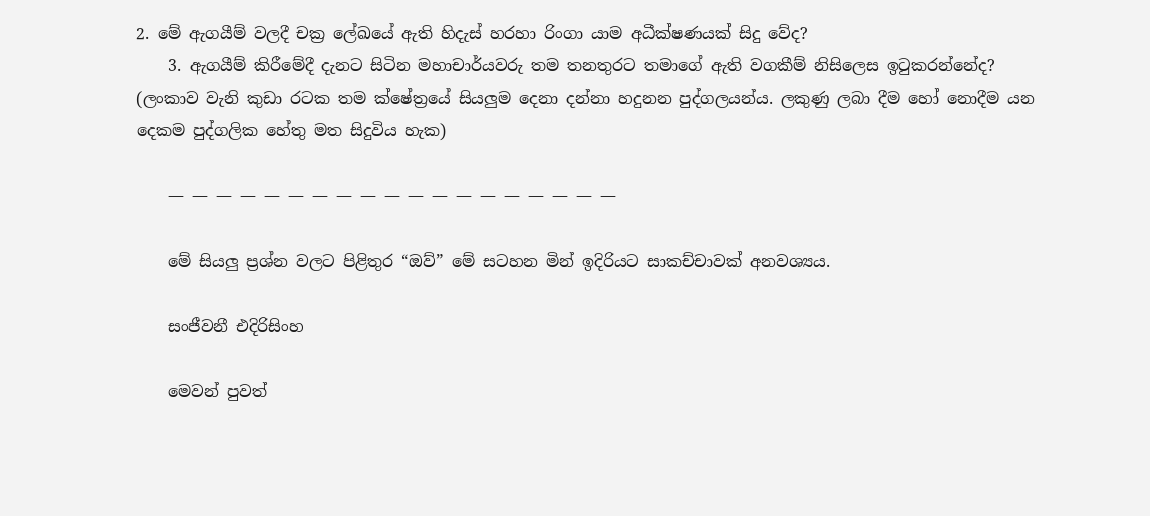2. මේ ඇගයීම් වලදී චක්‍ර ලේඛයේ ඇති හිදැස් හරහා රිංගා යාම අධීක්ෂණයක් සිදු වේද?
    3. ඇගයීම් කිරීමේදී දැනට සිටින මහාචාර්යවරු තම තනතුරට තමාගේ ඇති වගකීම් නිසිලෙස ඉටුකරන්නේද? (ලංකාව වැනි කුඩා රටක තම ක්ෂේත්‍රයේ සියලුම දෙනා දන්නා හදුනන පුද්ගලයන්ය. ලකුණු ලබා දීම හෝ නොදීම යන දෙකම පුද්ගලික හේතු මත සිදුවිය හැක)

    — — — — — — — — — — — — — — — — — — —

    මේ සියලු ප්‍රශ්න වලට පිළිතුර “ඔව්” මේ සටහන මින් ඉදිරියට සාකච්චාවක් අනවශ්‍යය.

    සංජීවනී එදිරිසිංහ

    මෙවන් පුවත්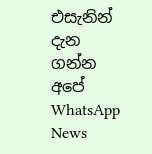එසැනින් දැන ගන්න අපේ WhatsApp News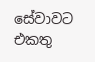සේවාවට එකතු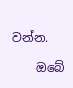වන්න.

    ඔබේ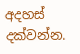අදහස් දක්වන්න.